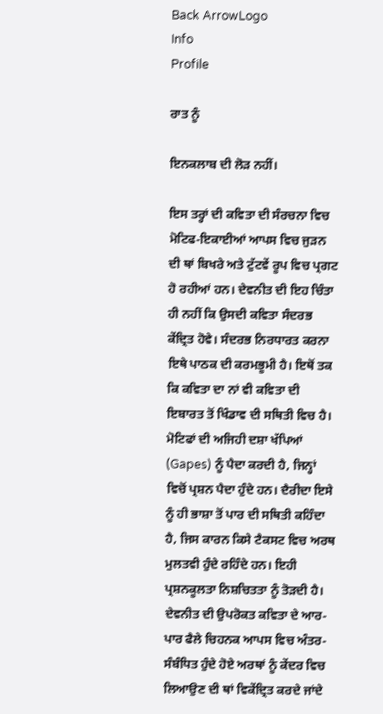Back ArrowLogo
Info
Profile

ਰਾਤ ਨੂੰ

ਇਨਕਲਾਬ ਦੀ ਲੋੜ ਨਹੀਂ।

ਇਸ ਤਰ੍ਹਾਂ ਦੀ ਕਵਿਤਾ ਦੀ ਸੰਰਚਨਾ ਵਿਚ ਮੋਟਿਫ-ਇਕਾਈਆਂ ਆਪਸ ਵਿਚ ਜੁੜਨ ਦੀ ਥਾਂ ਬਿਖਰੇ ਅਤੇ ਟੁੱਟਵੇਂ ਰੂਪ ਵਿਚ ਪ੍ਰਗਟ ਹੋ ਰਹੀਆਂ ਹਨ। ਦੇਵਨੀਤ ਦੀ ਇਹ ਚਿੰਤਾ ਹੀ ਨਹੀਂ ਕਿ ਉਸਦੀ ਕਵਿਤਾ ਸੰਦਰਭ ਕੇਂਦ੍ਰਿਤ ਹੋਵੇ। ਸੰਦਰਭ ਨਿਰਧਾਰਤ ਕਰਨਾ ਇਥੇ ਪਾਠਕ ਦੀ ਕਰਮਭੂਮੀ ਹੈ। ਇਥੋਂ ਤਕ ਕਿ ਕਵਿਤਾ ਦਾ ਨਾਂ ਵੀ ਕਵਿਤਾ ਦੀ ਇਬਾਰਤ ਤੋਂ ਖਿੰਡਾਵ ਦੀ ਸਥਿਤੀ ਵਿਚ ਹੈ। ਮੋਟਿਫਾਂ ਦੀ ਅਜਿਹੀ ਦਸ਼ਾ ਖੱਪਿਆਂ (Gapes) ਨੂੰ ਪੈਦਾ ਕਰਦੀ ਹੈ, ਜਿਨ੍ਹਾਂ ਵਿਚੋਂ ਪ੍ਰਸ਼ਨ ਪੈਦਾ ਹੁੰਦੇ ਹਨ। ਦੈਰੀਦਾ ਇਸੇ ਨੂੰ ਹੀ ਭਾਸ਼ਾ ਤੋਂ ਪਾਰ ਦੀ ਸਥਿਤੀ ਕਹਿੰਦਾ ਹੈ, ਜਿਸ ਕਾਰਨ ਕਿਸੇ ਟੈਕਸਟ ਵਿਚ ਅਰਥ ਮੁਲਤਵੀ ਹੁੰਦੇ ਰਹਿੰਦੇ ਹਨ। ਇਹੀ ਪ੍ਰਸ਼ਨਕੂਲਤਾ ਨਿਸ਼ਚਿਤਤਾ ਨੂੰ ਤੋੜਦੀ ਹੈ। ਦੇਵਨੀਤ ਦੀ ਉਪਰੋਕਤ ਕਵਿਤਾ ਦੇ ਆਰ-ਪਾਰ ਫੈਲੇ ਚਿਹਨਕ ਆਪਸ ਵਿਚ ਅੰਤਰ-ਸੰਬੰਧਿਤ ਹੁੰਦੇ ਹੋਏ ਅਰਥਾਂ ਨੂੰ ਕੇਂਦਰ ਵਿਚ ਲਿਆਉਣ ਦੀ ਥਾਂ ਵਿਕੇਂਦ੍ਰਿਤ ਕਰਦੇ ਜਾਂਦੇ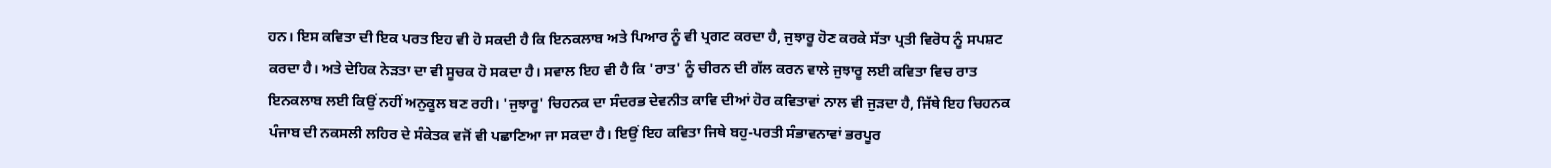ਹਨ। ਇਸ ਕਵਿਤਾ ਦੀ ਇਕ ਪਰਤ ਇਹ ਵੀ ਹੋ ਸਕਦੀ ਹੈ ਕਿ ਇਨਕਲਾਬ ਅਤੇ ਪਿਆਰ ਨੂੰ ਵੀ ਪ੍ਰਗਟ ਕਰਦਾ ਹੈ, ਜੁਝਾਰੂ ਹੋਣ ਕਰਕੇ ਸੱਤਾ ਪ੍ਰਤੀ ਵਿਰੋਧ ਨੂੰ ਸਪਸ਼ਟ ਕਰਦਾ ਹੈ। ਅਤੇ ਦੇਹਿਕ ਨੇੜਤਾ ਦਾ ਵੀ ਸੂਚਕ ਹੋ ਸਕਦਾ ਹੈ। ਸਵਾਲ ਇਹ ਵੀ ਹੈ ਕਿ 'ਰਾਤ' ਨੂੰ ਚੀਰਨ ਦੀ ਗੱਲ ਕਰਨ ਵਾਲੇ ਜੁਝਾਰੂ ਲਈ ਕਵਿਤਾ ਵਿਚ ਰਾਤ ਇਨਕਲਾਬ ਲਈ ਕਿਉਂ ਨਹੀਂ ਅਨੁਕੂਲ ਬਣ ਰਹੀ। 'ਜੁਝਾਰੂ' ਚਿਹਨਕ ਦਾ ਸੰਦਰਭ ਦੇਵਨੀਤ ਕਾਵਿ ਦੀਆਂ ਹੋਰ ਕਵਿਤਾਵਾਂ ਨਾਲ ਵੀ ਜੁੜਦਾ ਹੈ, ਜਿੱਥੇ ਇਹ ਚਿਹਨਕ ਪੰਜਾਬ ਦੀ ਨਕਸਲੀ ਲਹਿਰ ਦੇ ਸੰਕੇਤਕ ਵਜੋਂ ਵੀ ਪਛਾਣਿਆ ਜਾ ਸਕਦਾ ਹੈ। ਇਉਂ ਇਹ ਕਵਿਤਾ ਜਿਥੇ ਬਹੁ-ਪਰਤੀ ਸੰਭਾਵਨਾਵਾਂ ਭਰਪੂਰ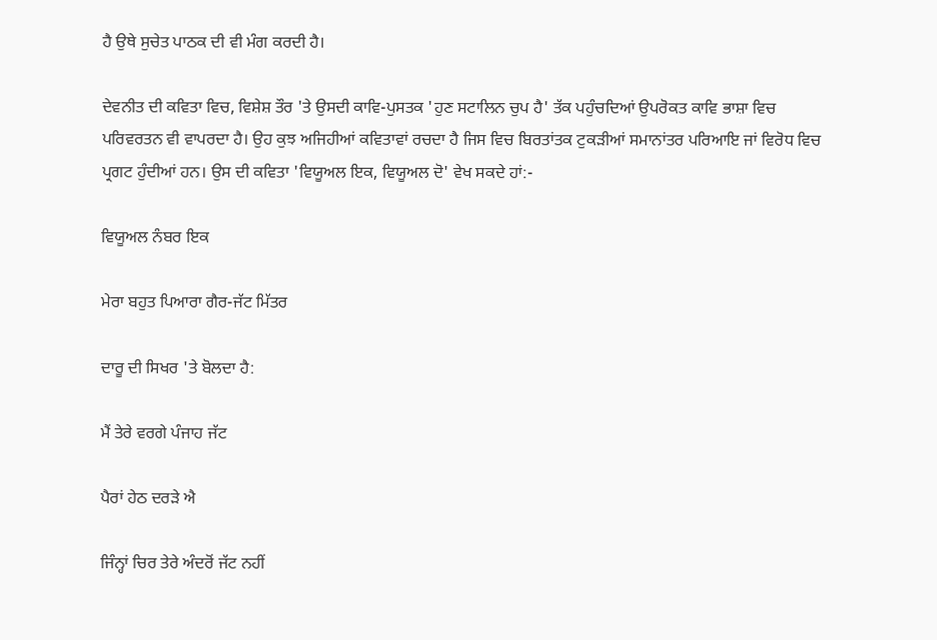ਹੈ ਉਥੇ ਸੁਚੇਤ ਪਾਠਕ ਦੀ ਵੀ ਮੰਗ ਕਰਦੀ ਹੈ।

ਦੇਵਨੀਤ ਦੀ ਕਵਿਤਾ ਵਿਚ, ਵਿਸ਼ੇਸ਼ ਤੌਰ 'ਤੇ ਉਸਦੀ ਕਾਵਿ-ਪੁਸਤਕ 'ਹੁਣ ਸਟਾਲਿਨ ਚੁਪ ਹੈ' ਤੱਕ ਪਹੁੰਚਦਿਆਂ ਉਪਰੋਕਤ ਕਾਵਿ ਭਾਸ਼ਾ ਵਿਚ ਪਰਿਵਰਤਨ ਵੀ ਵਾਪਰਦਾ ਹੈ। ਉਹ ਕੁਝ ਅਜਿਹੀਆਂ ਕਵਿਤਾਵਾਂ ਰਚਦਾ ਹੈ ਜਿਸ ਵਿਚ ਬਿਰਤਾਂਤਕ ਟੁਕੜੀਆਂ ਸਮਾਨਾਂਤਰ ਪਰਿਆਇ ਜਾਂ ਵਿਰੋਧ ਵਿਚ ਪ੍ਰਗਟ ਹੁੰਦੀਆਂ ਹਨ। ਉਸ ਦੀ ਕਵਿਤਾ 'ਵਿਯੂਅਲ ਇਕ, ਵਿਯੂਅਲ ਦੋ' ਵੇਖ ਸਕਦੇ ਹਾਂ:-

ਵਿਯੂਅਲ ਨੰਬਰ ਇਕ

ਮੇਰਾ ਬਹੁਤ ਪਿਆਰਾ ਗੈਰ-ਜੱਟ ਮਿੱਤਰ

ਦਾਰੂ ਦੀ ਸਿਖਰ 'ਤੇ ਬੋਲਦਾ ਹੈ:

ਮੈਂ ਤੇਰੇ ਵਰਗੇ ਪੰਜਾਹ ਜੱਟ

ਪੈਰਾਂ ਹੇਠ ਦਰੜੇ ਐ

ਜਿੰਨ੍ਹਾਂ ਚਿਰ ਤੇਰੇ ਅੰਦਰੋਂ ਜੱਟ ਨਹੀਂ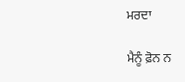ਮਰਦਾ

ਮੈਨੂੰ ਫ਼ੋਨ ਨ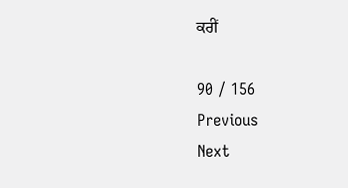ਕਰੀਂ

90 / 156
Previous
Next